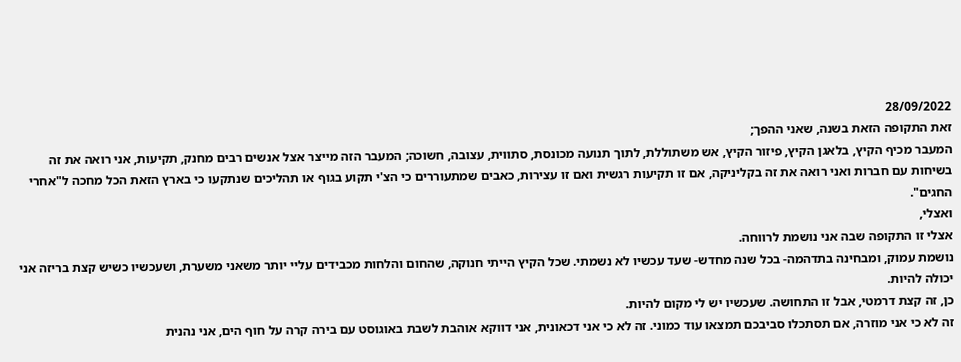28/09/2022
זאת התקופה הזאת בשנה, שאני ההפך;
המעבר מכיף הקיץ, בלאגן הקיץ, פיזור הקיץ, אש משתוללת, לתוך תנועה מכונסת, סתווית, עצובה, חשוכה; המעבר הזה מייצר אצל אנשים רבים מחנק, תקיעות, אני רואה את זה בשיחות עם חברות ואני רואה את זה בקליניקה, אם זו תקיעות רגשית ואם זו עצירות, כאבים שמתעוררים כי הצ'י תקוע בגוף או תהליכים שנתקעו כי בארץ הזאת הכל מחכה ל"אחרי החגים".
ואצלי,
אצלי זו התקופה שבה אני נושמת לרווחה.
נושמת עמוק, ומבחינה בתדהמה- בכל שנה מחדש- שעד עכשיו לא נשמתי. שכל הקיץ הייתי חנוקה, שהחום והלחות מכבידים עליי יותר משאני משערת, ושעכשיו כשיש קצת בריזה אני יכולה להיות.
כן, זה קצת דרמטי, אבל זו התחושה. שעכשיו יש לי מקום להיות.
זה לא כי אני מוזרה, אם תסתכלו סביבכם תמצאו עוד כמוני. זה לא כי אני דכאונית, אני דווקא אוהבת לשבת באוגוסט עם בירה קרה על חוף הים, אני נהנית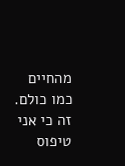מהחיים כמו כולם. זה כי אני טיפוס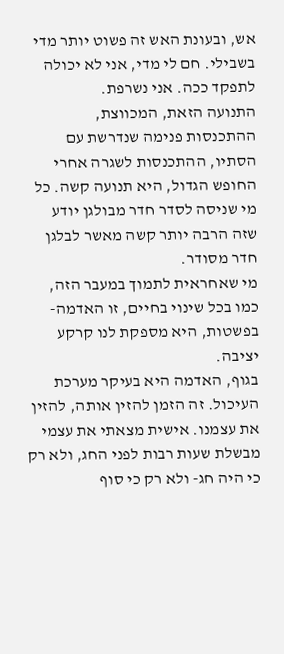אש, ובעונת האש זה פשוט יותר מדי בשבילי. חם לי מדי, אני לא יכולה לתפקד ככה. אני נשרפת.
התנועה הזאת, המכווצת, ההתכנסות פנימה שנדרשת עם הסתיו, ההתכנסות לשגרה אחרי החופש הגדול, היא תנועה קשה. כל מי שניסה לסדר חדר מבולגן יודע שזה הרבה יותר קשה מאשר לבלגן חדר מסודר.
מי שאחראית לתמוך במעבר הזה, כמו בכל שינוי בחיים, זו האדמה- בפשטות, היא מספקת לנו קרקע יציבה.
בגוף, האדמה היא בעיקר מערכת העיכול. זה הזמן להזין אותה, להזין את עצמנו. אישית מצאתי את עצמי מבשלת שעות רבות לפני החג, ולא רק כי היה חג- ולא רק כי סוף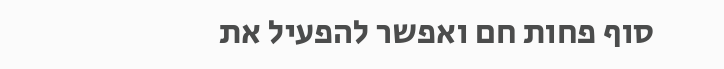סוף פחות חם ואפשר להפעיל את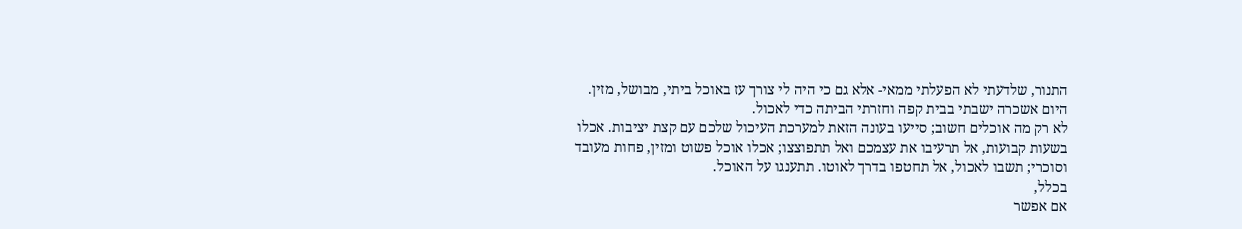התנור, שלדעתי לא הפעלתי ממאי- אלא גם כי היה לי צורך עז באוכל ביתי, מבושל, מזין.
היום אשכרה ישבתי בבית קפה וחזרתי הביתה כדי לאכול.
לא רק מה אוכלים חשוב; סייעו בעונה הזאת למערכת העיכול שלכם עם קצת יציבות. אכלו בשעות קבועות, אל תרעיבו את עצמכם ואל תתפוצצו; אכלו אוכל פשוט ומזין, פחות מעובד וסוכרי; תשבו לאכול, אל תחטפו בדרך לאוטו. תתענגו על האוכל.
בכלל,
אם אפשר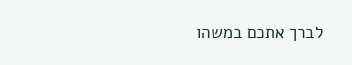לברך אתכם במשהו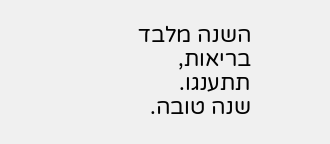השנה מלבד בריאות,
תתענגו.
שנה טובה.